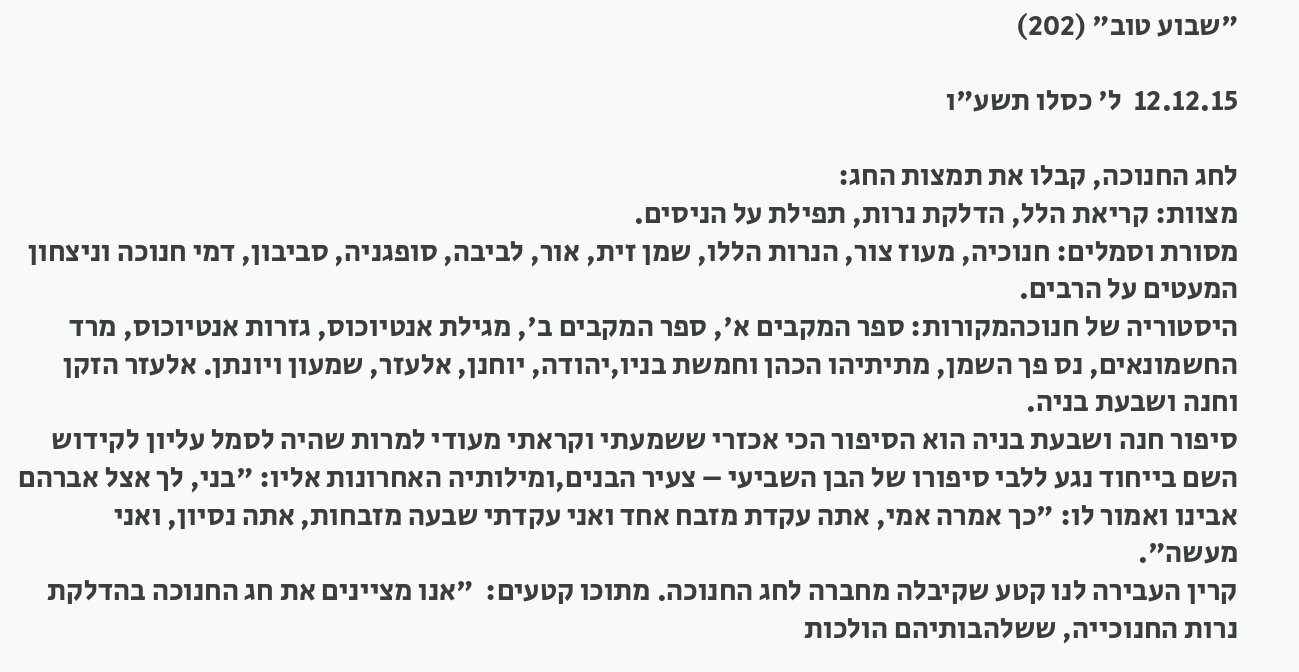"שבוע טוב" (202)

12.12.15  ל' כסלו תשע"ו

לחג החנוכה, קבלו את תמצות החג:
מצוות: קריאת הלל, הדלקת נרות, תפילת על הניסים.
מסורת וסמלים: חנוכיה, מעוז צור, הנרות הללו, שמן זית, אור, לביבה, סופגניה, סביבון, דמי חנוכה וניצחון המעטים על הרבים.
היסטוריה של חנוכהמקורות: ספר המקבים א', ספר המקבים ב', מגילת אנטיוכוס, גזרות אנטיוכוס, מרד החשמונאים, נס פך השמן, מתיתיהו הכהן וחמשת בניו,יהודה, יוחנן, אלעזר, שמעון ויונתן. אלעזר הזקן וחנה ושבעת בניה.
סיפור חנה ושבעת בניה הוא הסיפור הכי אכזרי ששמעתי וקראתי מעודי למרות שהיה לסמל עליון לקידוש השם בייחוד נגע ללבי סיפורו של הבן השביעי – צעיר הבנים,ומילותיה האחרונות אליו: "בני, לך אצל אברהם אבינו ואמור לו: "כך אמרה אמי, אתה עקדת מזבח אחד ואני עקדתי שבעה מזבחות, אתה נסיון, ואני מעשה".
קרין העבירה לנו קטע שקיבלה מחברה לחג החנוכה. מתוכו קטעים:  "אנו מציינים את חג החנוכה בהדלקת נרות החנוכייה, ששלהבותיהם הולכות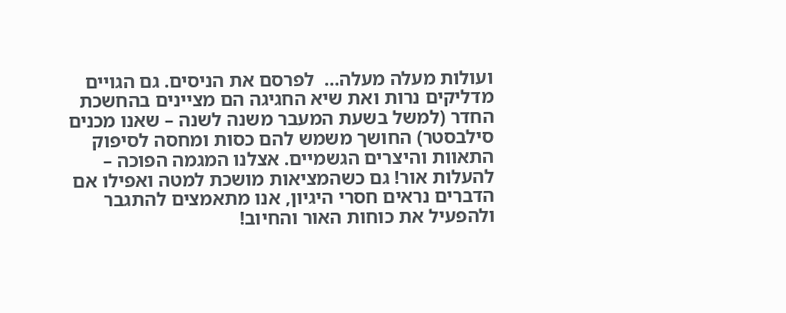ועולות מעלה מעלה…  לפרסם את הניסים. גם הגויים מדליקים נרות ואת שיא החגיגה הם מציינים בהחשכת החדר (למשל בשעת המעבר משנה לשנה – שאנו מכנים סילבסטר) החושך משמש להם כסות ומחסה לסיפוק התאוות והיצרים הגשמיים. אצלנו המגמה הפוכה – להעלות אור! גם כשהמציאות מושכת למטה ואפילו אם הדברים נראים חסרי היגיון, אנו מתאמצים להתגבר ולהפעיל את כוחות האור והחיוב!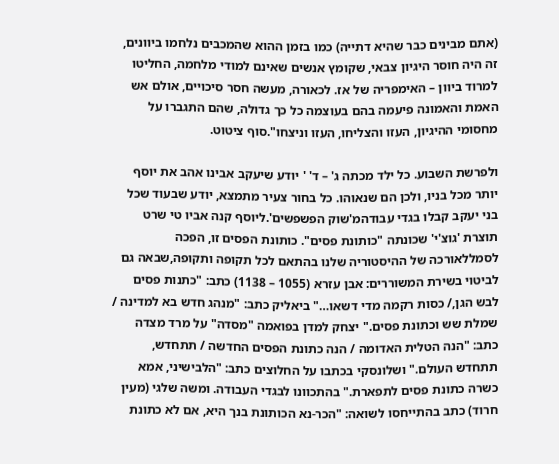(אתם מבינים כבר שהיא דתייה) כמו בזמן ההוא שהמכבים נלחמו ביוונים, זה היה חוסר היגיון צבאי, שקומץ אנשים שאינם למודי מלחמה, החליטו למרוד ביוון – האימפריה של אז. לכאורה, מעשה חסר סיכויים, אולם אש האמת והאמונה פיעמה בהם בעוצמה כל כך גדולה, שהם התגברו על מחסומי ההיגיון, העזו והצליחו, העזו וניצחו".סוף ציטוט.

ולפרשת השבוע. כל ילד מכתה ג' – ד' ' יודע שיעקב אבינו אהב את יוסף יותר מכל בניו, ולכן הם שנאוהו. כל בחור צעיר מתמצא, יודע שבעוד שכל בני יעקב קבלו בגדי עבודהמ'שוק הפשפשים'.ליוסף קנה אביו טי שרט תוצרת 'גוצ'י' שכונתה "כותונת פסים". כותונת הפסים זו, הפכה לסמללאורכה של ההיסטוריה שלנו בהתאם לכל תקופה ותקופה,שבאה גם לביטוי בשירת המשוררים: אבן עזרא (1055 – 1138) כתב: "כתנות פסים לבש הגן,/ כסות רקמה מדי דשאו…" ביאליק כתב: "מנהג חדש בא למדינה / שמלת שש וכתונת פסים." יצחק למדן בפואמה "מסדה" על מרד מצדה כתב: "הנה הטלית האדומה / הנה כתונת הפסים החדשה / תתחדש, תתחדש העולם." ושלונסקי בכתבו על החלוצים כתב: "הלבישיני, אמא כשרה כתונת פסים לתפארת." בהתכוונו לבגדי העבודה. ומשה שלגי (מעין חרוד) כתב בהתייחסו לשואה: "הכר-נא הכותונת בנך היא, אם לא כתונת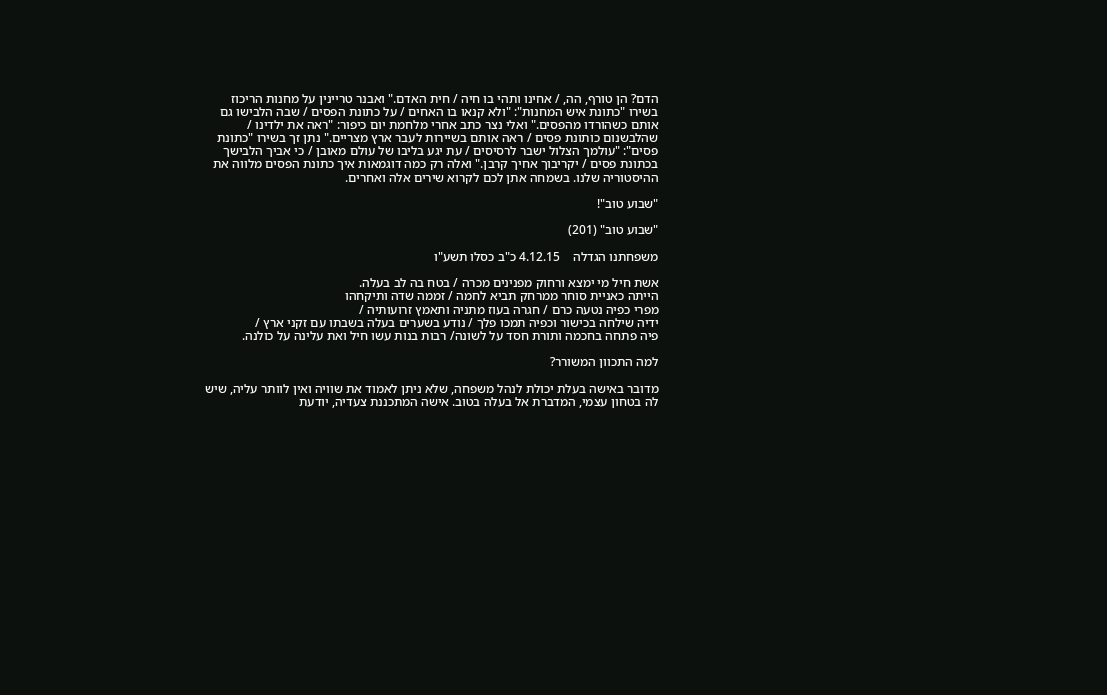הדם? הן טורף, הה, / אחינו ותהי בו חיה / חית האדם." ואבנר טריינין על מחנות הריכוז בשירו "כתונת איש המחנות": "ולא קנאו בו האחים / על כתונת הפסים / שבה הלבישו גם אותם כשהורדו מהפסים." ואלי נצר כתב אחרי מלחמת יום כיפור: "ראה את ילדינו / שהלבשנום כותונת פסים / ראה אותם בשיירות לעבר ארץ מצריים." נתן זך בשירו "כתונת פסים": "עולמך הצלול ישבר לרסיסים / עת יגע בליבו של עולם מאובן / כי אביך הלבישך בכתונת פסים / יקריבוך אחיך קרבן." ואלה רק כמה דוגמאות איך כתונת הפסים מלווה את ההיסטוריה שלנו. בשמחה אתן לכם לקרוא שירים אלה ואחרים.

"שבוע טוב"!

"שבוע טוב" (201)

משפחתנו הגדלה    4.12.15 כ"ב כסלו תשע"ו

אשת חיל מי ימצא ורחוק מפנינים מכרה / בטח בה לב בעלה.
הייתה כאניית סוחר ממרחק תביא לחמה / זממה שדה ותיקחהו
מפרי כפיה נטעה כרם / חגרה בעוז מתניה ותאמץ זרועותיה /
ידיה שילחה בכישור וכפיה תמכו פלך / נודע בשערים בעלה בשבתו עם זקני ארץ /
פיה פתחה בחכמה ותורת חסד על לשונה/ רבות בנות עשו חיל ואת עלינה על כולנה.

למה התכוון המשורר?

מדובר באישה בעלת יכולת לנהל משפחה, שלא ניתן לאמוד את שוויה ואין לוותר עליה, שיש לה בטחון עצמי, המדברת אל בעלה בטוב. אישה המתכננת צעדיה, יודעת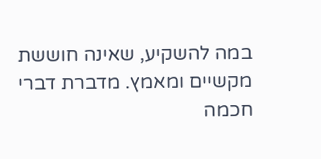במה להשקיע, שאינה חוששת מקשיים ומאמץ. מדברת דברי חכמה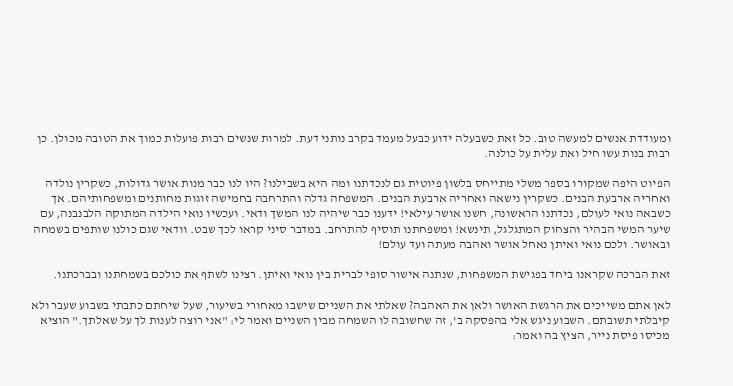ומעודדת אנשים למעשה טוב. כל זאת כשבעלה ידוע כבעל מעמד בקרב נותני דעת. למרות שנשים רבות פועלות כמוך את הטובה מכולן. כן רבות בנות עשו חיל ואת עלית על כולנה.

הפיוט היפה שמקורו בספר משלי מתייחס בלשון פיוטית גם לנכדתנו ומה היא בשבילנו? היו לנו כבר מנות אושר גדולות, כשקרין נולדה ואחריה ארבעת הבנים. כשקרין נישאה ואחריה ארבעת הבנים. המשפחה גדלה והתרחבה בחמישה זוגות מחותנים ומשפחותיהם. אך כשבאה נואי לעולם, נכדתנו הראשונה, חשנו אושר עילאי! ידענו כבר שיהיה לנו המשך ודאי. ועכשיו נואי הילדה המתוקה הלבנבנה, עם שיער המשי הבהיר והצחוק המתגלגל, תינשא! ומשפחתנו תוסיף להתרחב. במדבר סיני קראו לכך שבט. וודאי שגם כולנו שותפים בשמחה ובאושר. ולכם נואי ואיתן נאחל אושר ואהבה מעתה ועד עולם!

זאת הברכה שקראנו ביחד בפגישת המשפחות, שנתנה אישור סופי לברית בין נואי ואיתן. רצינו לשתף את כולכם בשמחתנו ובברכתנו.

לאן אתם משייכים את הרגשת האושר ולאן את האהבה? שאלתי את השניים שישבו מאחורי בשיעור, שעל שיחתם כתבתי בשבוע שעבר ולא קיבלתי תשובתם. השבוע ניגש אלי בהפסקה ב', זה שחשובה לו השמחה מבין השניים ואמר לי: "אני רוצה לענות לך על שאלתך." הוציא מכיסו פיסת נייר, הציץ בה ואמר: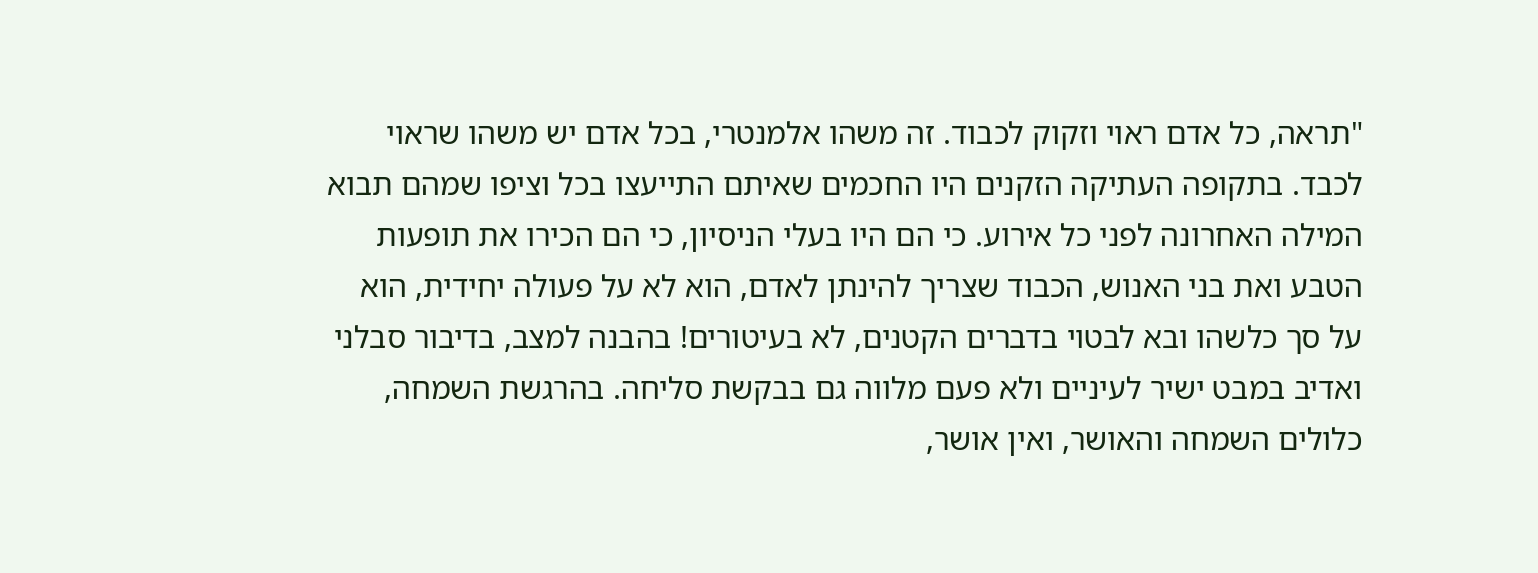"תראה, כל אדם ראוי וזקוק לכבוד. זה משהו אלמנטרי, בכל אדם יש משהו שראוי לכבד. בתקופה העתיקה הזקנים היו החכמים שאיתם התייעצו בכל וציפו שמהם תבוא המילה האחרונה לפני כל אירוע. כי הם היו בעלי הניסיון, כי הם הכירו את תופעות הטבע ואת בני האנוש, הכבוד שצריך להינתן לאדם, הוא לא על פעולה יחידית, הוא על סך כלשהו ובא לבטוי בדברים הקטנים, לא בעיטורים! בהבנה למצב, בדיבור סבלני ואדיב במבט ישיר לעיניים ולא פעם מלווה גם בבקשת סליחה. בהרגשת השמחה, כלולים השמחה והאושר, ואין אושר,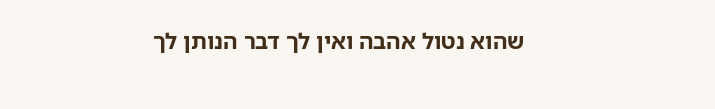שהוא נטול אהבה ואין לך דבר הנותן לך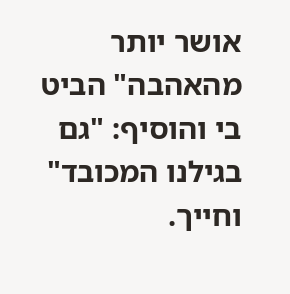אושר יותר מהאהבה" הביט בי והוסיף: "גם בגילנו המכובד" וחייך.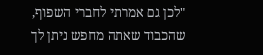"לכן גם אמרתי לחברי השפוף, שהכבוד שאתה מחפש ניתן לך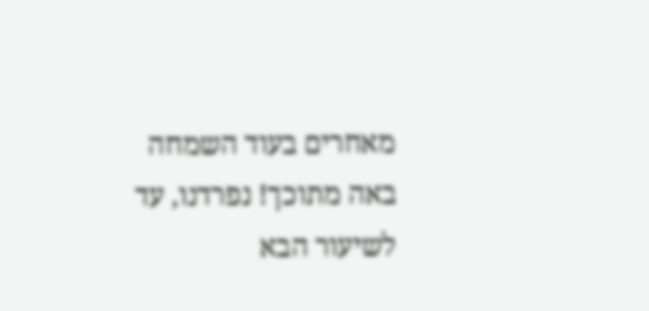מאחרים בעוד השמחה באה מתוכך! נפרדנו, עד לשיעור הבא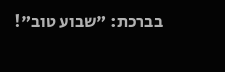בברכת: "שבוע טוב"!